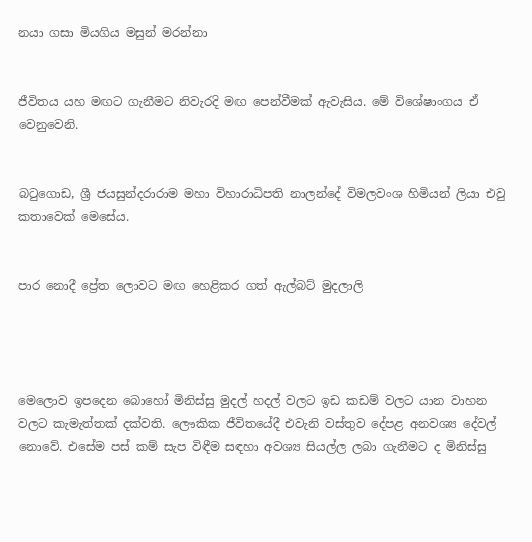නයා ගසා මියගිය මසුන් මරන්නා


ජීවිතය යහ මඟට ගැනීමට නිවැරදි මඟ පෙන්වීමක් ඇවැසිය. මේ විශේෂාංගය ඒ වෙනුවෙනි.


බටුගොඩ, ශ්‍රී ජයසුන්දරාරාම මහා විහාරාධිපති නාලන්දේ විමලවංශ හිමියන් ලියා එවු කතාවෙක් මෙසේය.


පාර නොදී ප්‍රේත ලොවට මඟ හෙළිකර ගත් ඇල්බට් මුදලාලි




මෙලොව ඉපදෙන බොහෝ මිනිස්සු මුදල් හදල් වලට ඉඩ කඩම් වලට යාන වාහන වලට කැමැත්තක් දක්වති. ලෞකික ජීවිතයේදී එවැනි වස්තුව දේපළ අනවශ්‍ය දේවල් නොවේ. එසේම පස් කම් සැප විඳීම සඳහා අවශ්‍ය සියල්ල ලබා ගැනීමට ද මිනිස්සු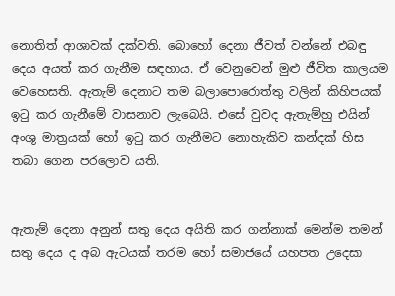නොතිත් ආශාවක් දක්වති. බොහෝ දෙනා ජීවත් වන්නේ එබඳු දෙය අයත් කර ගැනීම සඳහාය. ඒ වෙනුවෙන් මුළු ජීවිත කාලයම වෙහෙසති. ඇතැම් දෙනාට තම බලාපොරොත්තු වලින් කිහිපයක් ඉටු කර ගැනීමේ වාසනාව ලැබෙයි. එසේ වුවද ඇතැම්හු එයින් අංශු මාත්‍රයක් හෝ ඉටු කර ගැනීමට නොහැකිව කන්දක් හිස තබා ගෙන පරලොව යති.


ඇතැම් දෙනා අනුන් සතු දෙය අයිති කර ගන්නාක් මෙන්ම තමන් සතු දෙය ද අබ ඇටයක් තරම හෝ සමාජයේ යහපත උදෙසා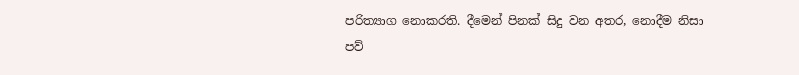පරිත්‍යාග නොකරති. දීමෙන් පිනක් සිදු වන අතර, නොදීම නිසා පව්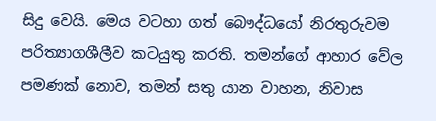සිදු වෙයි. මෙය වටහා ගත් බෞද්ධයෝ නිරතුරුවම පරිත්‍යාගශීලීව කටයුතු කරති. තමන්ගේ ආහාර වේල පමණක් නොව, තමන් සතු යාන වාහන, නිවාස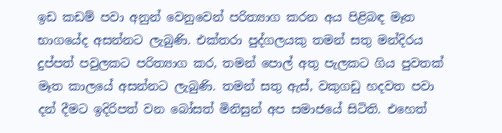ඉඩ කඩම් පවා අනුන් වෙනුවෙන් පරිත්‍යාග කරන අය පිළිබඳ මෑත භාගයේද අසන්නට ලැබුණි. එක්තරා පුද්ගලයකු තමන් සතු මන්දිරය දුප්පත් පවුලකට පරිත්‍යාග කර, තමන් පොල් අතු පැලකට ගිය පුවතක් මෑත කාලයේ අසන්නට ලැබුණි. තමන් සතු ඇස්, වකුගඩු හදවත පවා දන් දීමට ඉදිරිපත් වන බෝසත් මිනිසුන් අප සමාජයේ සිටිති. එහෙත්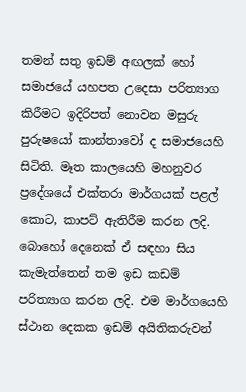තමන් සතු ඉඩම් අඟලක් හෝ සමාජයේ යහපත උදෙසා පරිත්‍යාග කිරීමට ඉදිරිපත් නොවන මසුරු පුරුෂයෝ කාන්තාවෝ ද සමාජයෙහි සිටිති. මෑත කාලයෙහි මහනුවර ප්‍රදේශයේ එක්තරා මාර්ගයක් පළල් කොට, කාපට් ඇතිරීම කරන ලදි. බොහෝ දෙනෙක් ඒ සඳහා සිය කැමැත්තෙන් තම ඉඩ කඩම් පරිත්‍යාග කරන ලදි. එම මාර්ගයෙහි ස්ථාන දෙකක ඉඩම් අයිතිකරුවන්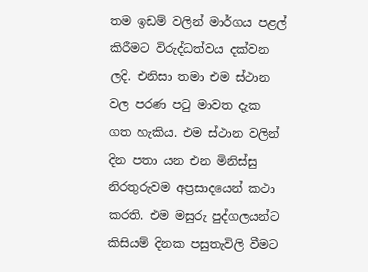තම ඉඩම් වලින් මාර්ගය පළල් කිරීමට විරුද්ධත්වය දක්වන ලදි. එනිසා තමා එම ස්ථාන වල පරණ පටු මාවත දැක ගත හැකිය. එම ස්ථාන වලින් දින පතා යන එන මිනිස්සු නිරතුරුවම අප්‍රසාදයෙන් කථා කරති. එම මසුරු පුද්ගලයන්ට කිසියම් දිනක පසුතැවිලි වීමට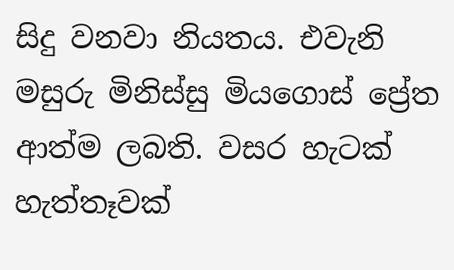සිදු වනවා නියතය. එවැනි මසුරු මිනිස්සු මියගොස් ප්‍රේත ආත්ම ලබති. වසර හැටක් හැත්තෑවක්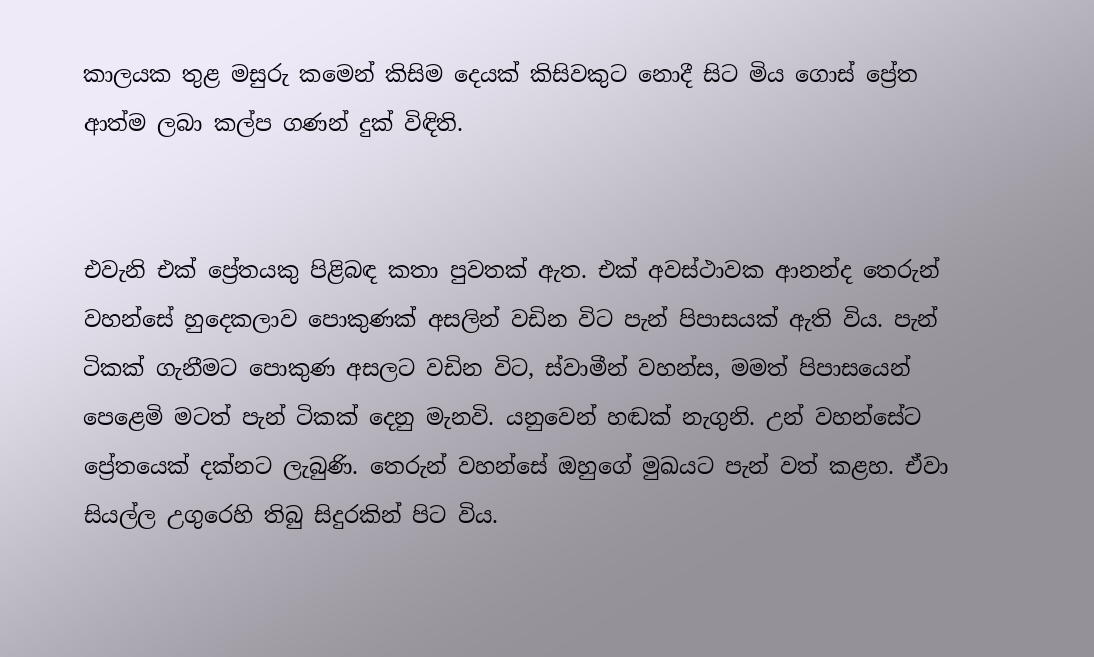කාලයක තුළ මසුරු කමෙන් කිසිම දෙයක් කිසිවකුට නොදී සිට මිය ගොස් ප්‍රේත ආත්ම ලබා කල්ප ගණන් දුක් විඳිති.


එවැනි එක් ප්‍රේතයකු පිළිබඳ කතා පුවතක් ඇත. එක් අවස්ථාවක ආනන්ද තෙරුන් වහන්සේ හුදෙකලාව පොකුණක් අසලින් වඩින විට පැන් පිපාසයක් ඇති විය. පැන් ටිකක් ගැනීමට පොකුණ අසලට වඩින විට, ස්වාමීන් වහන්ස, මමත් පිපාසයෙන් පෙළෙමි මටත් පැන් ටිකක් දෙනු මැනවි. යනුවෙන් හඬක් නැගුනි. උන් වහන්සේට ප්‍රේතයෙක් දක්නට ලැබුණි. තෙරුන් වහන්සේ ඔහුගේ මුඛයට පැන් වත් කළහ. ඒවා සියල්ල උගුරෙහි තිබු සිදුරකින් පිට විය.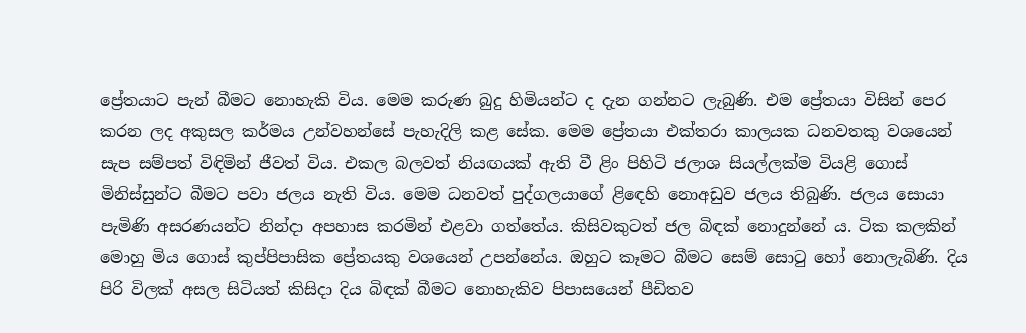ප්‍රේතයාට පැන් බීමට නොහැකි විය. මෙම කරුණ බුදු හිමියන්ට ද දැන ගන්නට ලැබුණි. එම ප්‍රේතයා විසින් පෙර කරන ලද අකුසල කර්මය උන්වහන්සේ පැහැදිලි කළ සේක. මෙම ප්‍රේතයා එක්තරා කාලයක ධනවතකු වශයෙන් සැප සම්පත් විඳිමින් ජීවත් විය. එකල බලවත් නියඟයක් ඇති වී ළිං පිහිටි ජලාශ සියල්ලක්ම වියළි ගොස් මිනිස්සුන්ට බීමට පවා ජලය නැති විය. මෙම ධනවත් පුද්ගලයාගේ ළිඳෙහි නොඅඩුව ජලය තිබුණි. ජලය සොයා පැමිණි අසරණයන්ට නින්දා අපහාස කරමින් එළවා ගත්තේය. කිසිවකුටත් ජල බිඳක් නොදුන්නේ ය. ටික කලකින් මොහු මිය ගොස් කුප්පිපාසික ප්‍රේතයකු වශයෙන් උපන්නේය. ඔහුට කෑමට බීමට සෙම් සොටු හෝ නොලැබිණි. දිය පිරි විලක් අසල සිටියත් කිසිදා දිය බිඳක් බීමට නොහැකිව පිපාසයෙන් පීඩිතව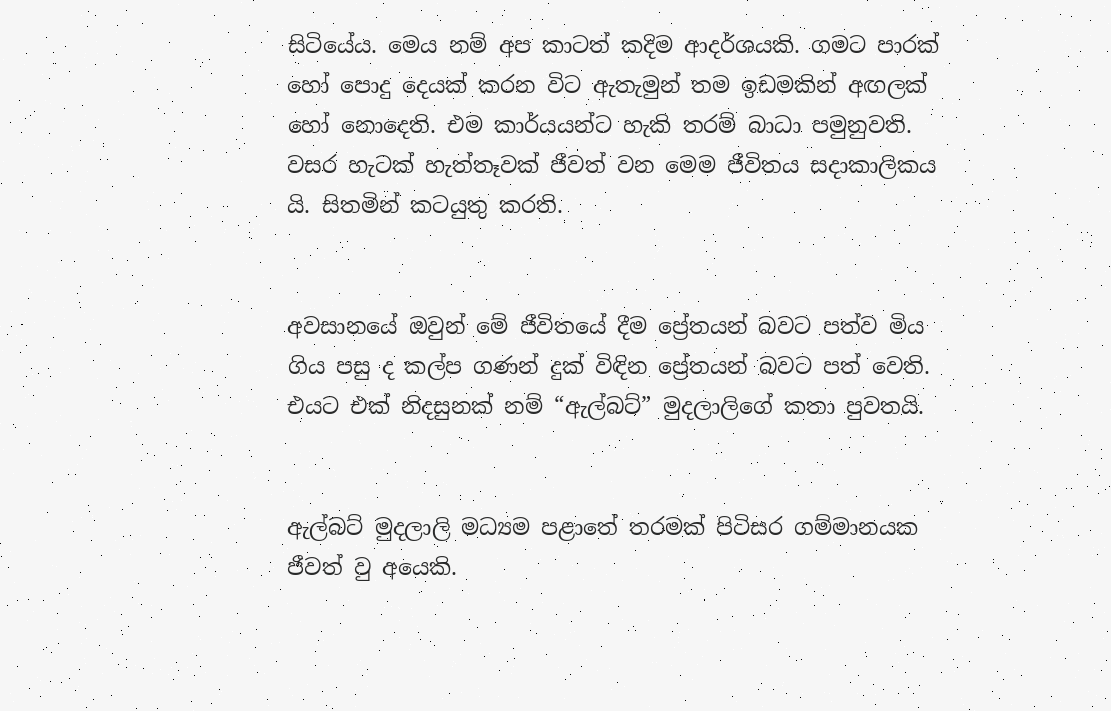සිටියේය. මෙය නම් අප කාටත් කදිම ආදර්ශයකි. ගමට පාරක් හෝ පොදු දෙයක් කරන විට ඇතැමුන් තම ඉඩමකින් අඟලක් හෝ නොදෙති. එම කාර්යයන්ට හැකි තරම් බාධා පමුනුවති. වසර හැටක් හැත්තෑවක් ජීවත් වන මෙම ජීවිතය සදාකාලිකය යි. සිතමින් කටයුතු කරති.


අවසානයේ ඔවුන් මේ ජීවිතයේ දීම ප්‍රේතයන් බවට පත්ව මිය ගිය පසු ද කල්ප ගණන් දුක් විඳින ප්‍රේතයන් බවට පත් වෙති. එයට එක් නිදසුනක් නම් “ඇල්බට්” මුදලාලිගේ කතා පුවතයි.


ඇල්බට් මුදලාලි මධ්‍යම පළාතේ තරමක් පිටිසර ගම්මානයක ජීවත් වු අයෙකි.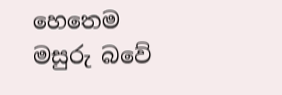හෙතෙම මසුරු බවේ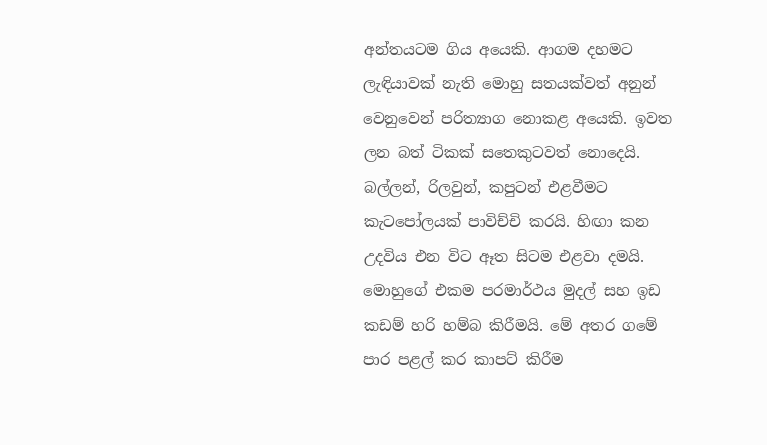අන්තයටම ගිය අයෙකි. ආගම දහමට ලැඳියාවක් නැති මොහු සතයක්වත් අනුන් වෙනුවෙන් පරිත්‍යාග නොකළ අයෙකි. ඉවත ලන බත් ටිකක් සතෙකුටවත් නොදෙයි. බල්ලන්, රිලවුන්, කපුටන් එළවීමට කැටපෝලයක් පාවිච්චි කරයි. හිඟා කන උදවිය එන විට ඈත සිටම එළවා දමයි. මොහුගේ එකම පරමාර්ථය මුදල් සහ ඉඩ කඩම් හරි හම්බ කිරීමයි. මේ අතර ගමේ පාර පළල් කර කාපට් කිරීම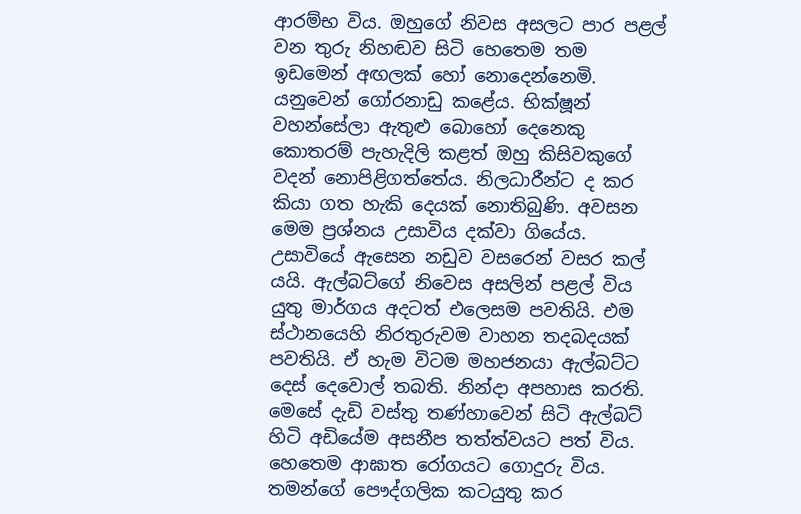ආරම්භ විය. ඔහුගේ නිවස අසලට පාර පළල් වන තුරු නිහඬව සිටි හෙතෙම තම ඉඩමෙන් අඟලක් හෝ නොදෙන්නෙමි. යනුවෙන් ගෝරනාඩු කළේය. භික්ෂූන් වහන්සේලා ඇතුළු බොහෝ දෙනෙකු කොතරම් පැහැදිලි කළත් ඔහු කිසිවකුගේ වදන් නොපිළිගත්තේය. නිලධාරීන්ට ද කර කියා ගත හැකි දෙයක් නොතිබුණි. අවසන මෙම ප්‍රශ්නය උසාවිය දක්වා ගියේය. උසාවියේ ඇසෙන නඩුව වසරෙන් වසර කල් යයි. ඇල්බට්ගේ නිවෙස අසලින් පළල් විය යුතු මාර්ගය අදටත් එලෙසම පවතියි. එම ස්ථානයෙහි නිරතුරුවම වාහන තදබදයක් පවතියි. ඒ හැම විටම මහජනයා ඇල්බට්ට දෙස් දෙවොල් තබති. නින්දා අපහාස කරති. මෙසේ දැඩි වස්තු තණ්හාවෙන් සිටි ඇල්බට් හිටි අඩියේම අසනීප තත්ත්වයට පත් විය. හෙතෙම ආඝාත රෝගයට ගොදුරු විය. තමන්ගේ පෞද්ගලික කටයුතු කර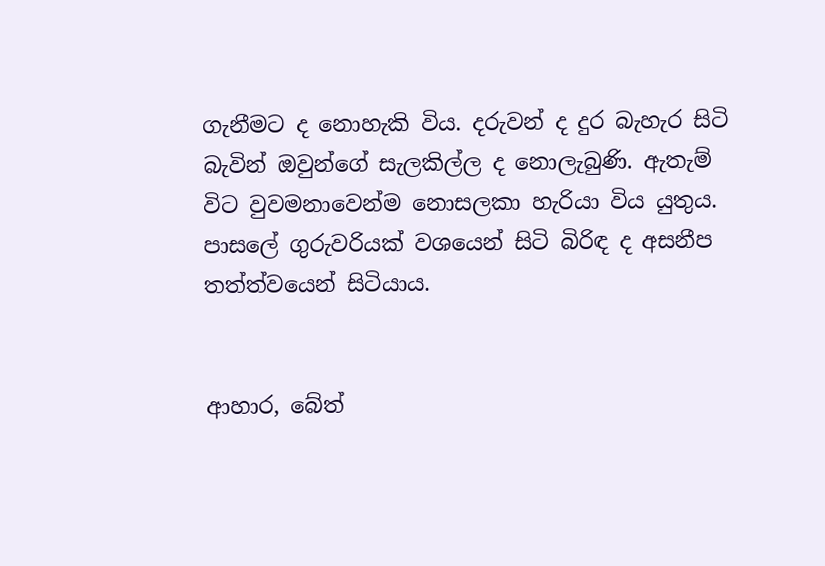ගැනීමට ද නොහැකි විය. දරුවන් ද දුර බැහැර සිටි බැවින් ඔවුන්ගේ සැලකිල්ල ද නොලැබුණි. ඇතැම් විට වුවමනාවෙන්ම නොසලකා හැරියා විය යුතුය. පාසලේ ගුරුවරියක් වශයෙන් සිටි බිරිඳ ද අසනීප තත්ත්වයෙන් සිටියාය.


ආහාර, බේත්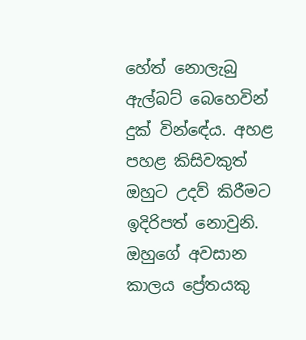හේත් නොලැබු ඇල්බට් බෙහෙවින් දුක් වින්ඳේය. අහළ පහළ කිසිවකුත් ඔහුට උදව් කිරීමට ඉදිරිපත් නොවුනි. ඔහුගේ අවසාන කාලය ප්‍රේතයකු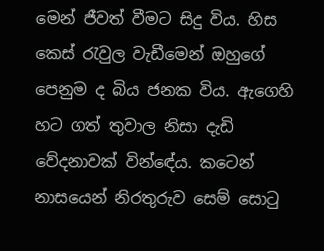මෙන් ජීවත් වීමට සිදු විය. හිස කෙස් රැවුල වැඩීමෙන් ඔහුගේ පෙනුම ද බිය ජනක විය. ඇගෙහි හට ගත් තුවාල නිසා දැඩි වේදනාවක් වින්ඳේය. කටෙන් නාසයෙන් නිරතුරුව සෙම් සොටු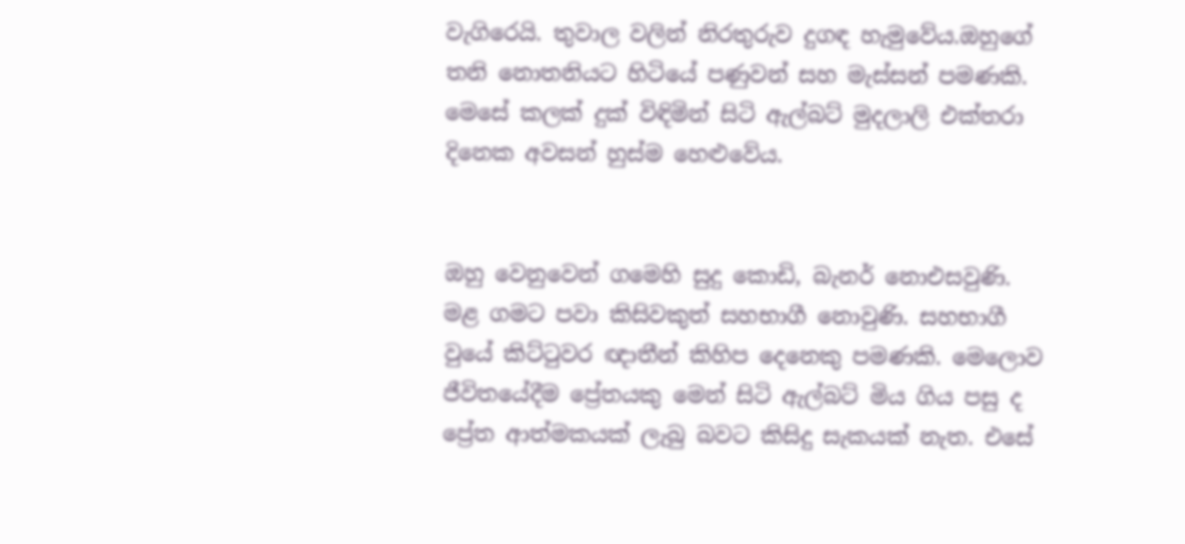වැගිරෙයි. තුවාල වලින් නිරතුරුව දුගඳ හැමුවේය.ඔහුගේ තනි නොතනියට හිටියේ පණුවන් සහ මැස්සන් පමණකි. මෙසේ කලක් දුක් විඳිමින් සිටි ඇල්බට් මුදලාලි එක්තරා දිනෙක අවසන් හුස්ම හෙළුවේය.


ඔහු වෙනුවෙන් ගමෙහි සුදු කොඩි, බැනර් නොඑසවුණි. මළ ගමට පවා කිසිවකුත් සහභාගී නොවුණි. සහභාගී වුයේ කිට්ටුවර ඥාතීන් කිහිප දෙනෙකු පමණකි. මෙලොව ජීවිතයේදීම ප්‍රේතයකු මෙන් සිටි ඇල්බට් මිය ගිය පසු ද ප්‍රේත ආත්මකයක් ලැබු බවට කිසිදු සැකයක් නැත. එසේ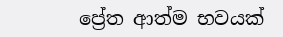ප්‍රේත ආත්ම භවයක්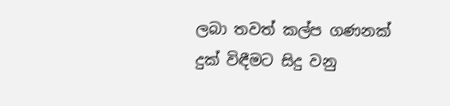ලබා තවත් කල්ප ගණනක් දුක් විඳීමට සිදු වනු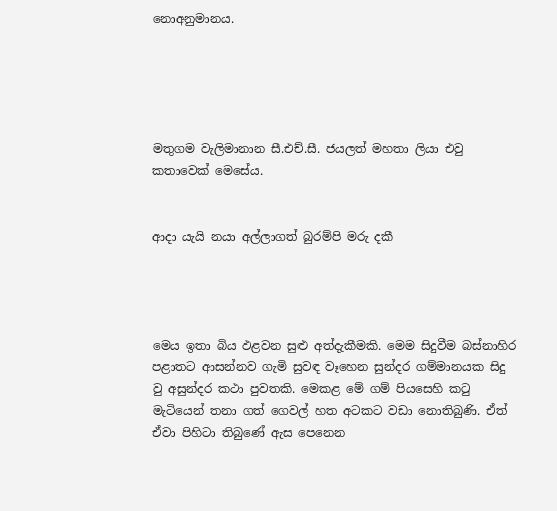නොඅනුමානය.





මතුගම වැලිමානාන සී.එච්.සී. ජයලත් මහතා ලියා එවු කතාවෙක් මෙසේය.


ආදා යැයි නයා අල්ලාගත් බුරම්පි මරු දකී




මෙය ඉතා බිය ඵළවන සුළු අත්දැකීමකි. මෙම සිදුවීම බස්නාහිර පළාතට ආසන්නව ගැමි සුවඳ වෑහෙන සුන්දර ගම්මානයක සිදු වු අසුන්දර කථා පුවතකි. මෙකළ මේ ගම් පියසෙහි කටු මැටියෙන් තනා ගත් ගෙවල් හත අටකට වඩා නොතිබුණි. ඒත් ඒවා පිහිටා තිබුණේ ඇස පෙනෙන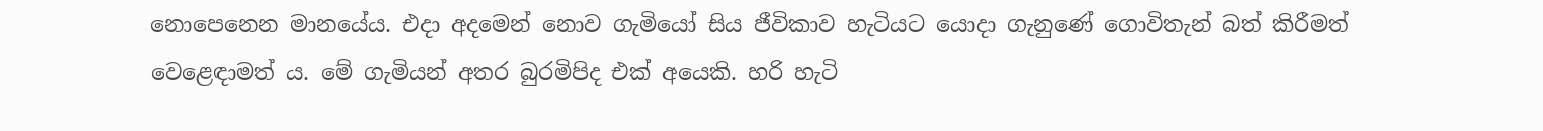නොපෙනෙන මානයේය. එදා අදමෙන් නොව ගැමියෝ සිය ජීවිකාව හැටියට යොදා ගැනුණේ ගොවිතැන් බත් කිරීමත් වෙළෙඳාමත් ය. මේ ගැමියන් අතර බුරමිපිද එක් අයෙකි. හරි හැටි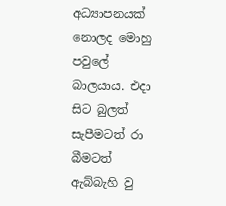අධ්‍යාපනයක් නොලද මොහු පවුලේ බාලයාය. එදා සිට බුලත් සැපීමටත් රා බීමටත් ඇබ්බැහි වු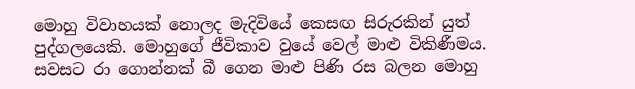මොහු විවාහයක් නොලද මැදිවියේ කෙසඟ සිරුරකින් යුත් පුද්ගලයෙකි. මොහුගේ ජීවිකාව වුයේ වෙල් මාළු විකිණීමය. සවසට රා ගොන්නක් බී ගෙන මාළු පිණි රස බලන මොහු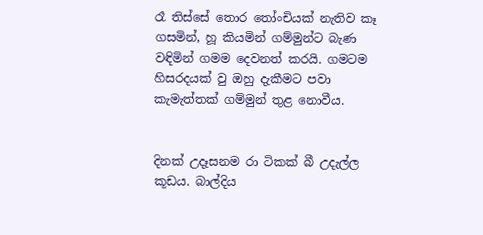රෑ තිස්සේ තොර තෝංචියක් නැතිව කෑ ගසමින්, හූ කියමින් ගම්මුන්ට බැණ වඳිමින් ගමම දෙවනත් කරයි. ගමටම හිසරදයක් වු ඔහු දැකීමට පවා කැමැත්තක් ගම්මුන් තුළ නොවීය.


දිනක් උදෑසනම රා ටිකක් බී උදැල්ල කූඩය. බාල්දිය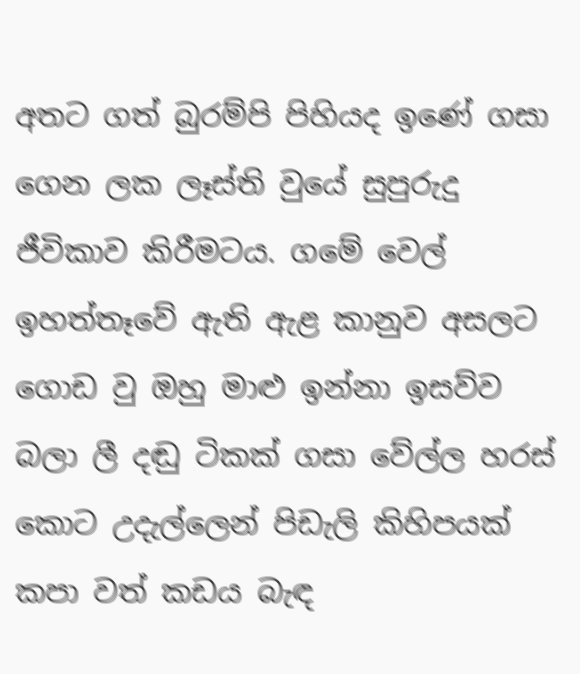අතට ගත් බුරම්පි පිහියද ඉණේ ගසා ගෙන ලක ලෑස්ති වුයේ සුපුරුදු ජීවිකාව කිරීමටය. ගමේ වෙල් ඉහත්තෑවේ ඇති ඇළ කානුව අසලට ගොඩ වු ඔහු මාළු ඉන්නා ඉසව්ව බලා ලී දඬු ටිකක් ගසා වේල්ල හරස් කොට උදැල්ලෙන් පිඩැලි කිහිපයක් කපා වත් කඩය බැඳ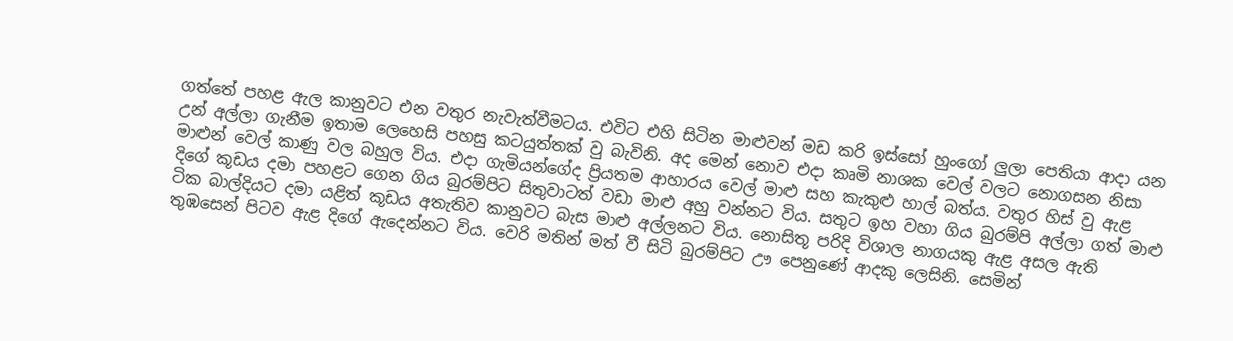ගත්තේ පහළ ඇල කානුවට එන වතුර නැවැත්වීමටය. එවිට එහි සිටින මාළුවන් මඩ කරි ඉස්සෝ හුංගෝ ලුලා පෙතියා ආදා යන උන් අල්ලා ගැනීම ඉතාම ලෙහෙසි පහසු කටයුත්තක් වු බැවිනි. අද මෙන් නොව එදා කෘමි නාශක වෙල් වලට නොගසන නිසා මාළුන් වෙල් කාණු වල බහුල විය. එදා ගැමියන්ගේද ප්‍රියතම ආහාරය වෙල් මාළු සහ කැකුළු හාල් බත්ය. වතුර හිස් වු ඇළ දිගේ කූඩය දමා පහළට ගෙන ගිය බුරම්පිට සිතුවාටත් වඩා මාළු අහු වන්නට විය. සතුට ඉහ වහා ගිය බුරම්පි අල්ලා ගත් මාළු ටික බාල්දියට දමා යළිත් කූඩය අතැතිව කානුවට බැස මාළු අල්ලනට විය. නොසිතූ පරිදි විශාල නාගයකු ඇළ අසල ඇති තුඹසෙන් පිටව ඇළ දිගේ ඇදෙන්නට විය. වෙරි මතින් මත් වී සිටි බුරම්පිට ඌ පෙනුණේ ආදකු ලෙසිනි. සෙමින්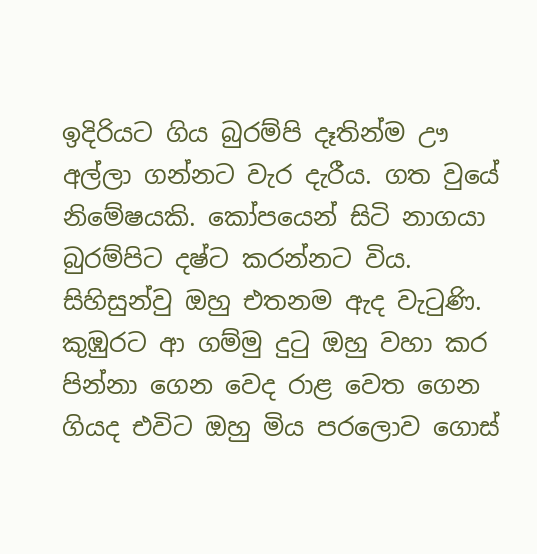ඉදිරියට ගිය බුරම්පි දෑතින්ම ඌ අල්ලා ගන්නට වැර දැරීය. ගත වුයේ නිමේෂයකි. කෝපයෙන් සිටි නාගයා බුරම්පිට දෂ්ට කරන්නට විය. සිහිසුන්වු ඔහු එතනම ඇද වැටුණි. කුඹුරට ආ ගම්මු දුටු ඔහු වහා කර පින්නා ගෙන වෙද රාළ වෙත ගෙන ගියද එවිට ඔහු මිය පරලොව ගොස්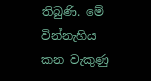තිබුණි. මේ වින්නැහිය කන වැකුණු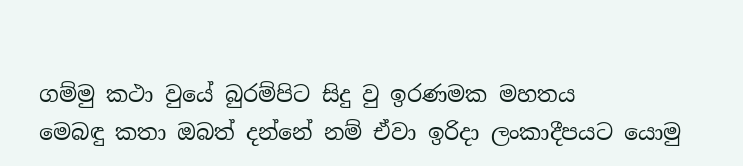ගම්මු කථා වුයේ බුරම්පිට සිදු වු ඉරණමක මහතය
මෙබඳු කතා ඔබත් දන්නේ නම් ඒවා ඉරිදා ලංකාදීපයට යොමු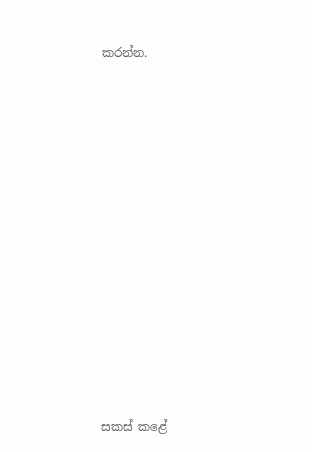කරන්න.





















සකස් කළේ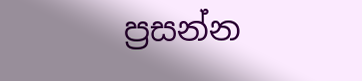ප්‍රසන්න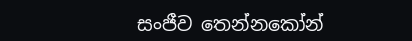සංජීව තෙන්නකෝන්